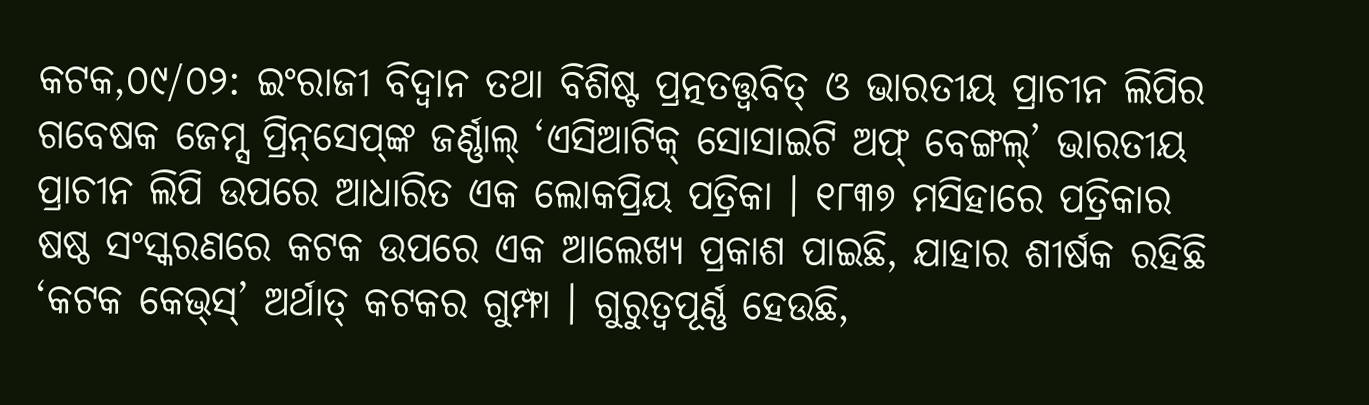କଟକ,୦୯/୦୨: ଇଂରାଜୀ ବିଦ୍ୱାନ ତଥା ବିଶିଷ୍ଟ ପ୍ରତ୍ନତତ୍ତ୍ୱବିତ୍ ଓ ଭାରତୀୟ ପ୍ରାଚୀନ ଲିପିର ଗବେଷକ ଜେମ୍ସ ପ୍ରିନ୍‌ସେପ୍‌ଙ୍କ ଜର୍ଣ୍ଣାଲ୍ ‘ଏସିଆଟିକ୍ ସୋସାଇଟି ଅଫ୍ ବେଙ୍ଗଲ୍’ ଭାରତୀୟ ପ୍ରାଚୀନ ଲିପି ଉପରେ ଆଧାରିତ ଏକ ଲୋକପ୍ରିୟ ପତ୍ରିକା । ୧୮୩୭ ମସିହାରେ ପତ୍ରିକାର ଷଷ୍ଠ ସଂସ୍କରଣରେ କଟକ ଉପରେ ଏକ ଆଲେଖ୍ୟ ପ୍ରକାଶ ପାଇଛି, ଯାହାର ଶୀର୍ଷକ ରହିଛି ‘କଟକ କେଭ୍‌ସ୍’ ଅର୍ଥାତ୍ କଟକର ଗୁମ୍ଫା । ଗୁରୁତ୍ୱପୂର୍ଣ୍ଣ ହେଉଛି,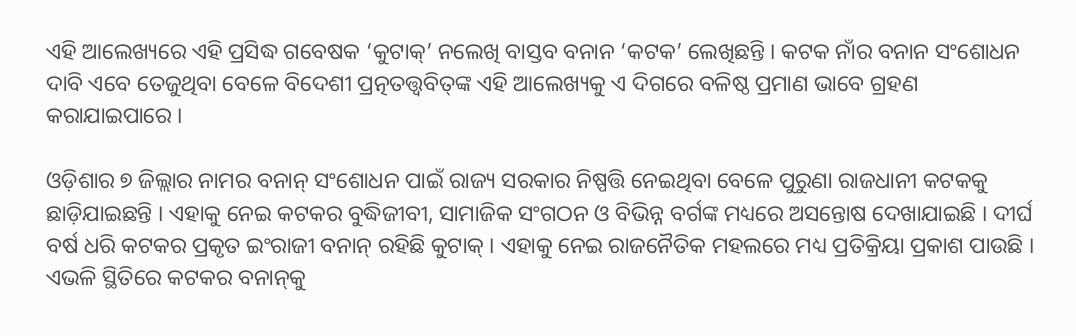ଏହି ଆଲେଖ୍ୟରେ ଏହି ପ୍ରସିଦ୍ଧ ଗବେଷକ ‘କୁଟାକ୍’ ନଲେଖି ବାସ୍ତବ ବନାନ ‘କଟକ’ ଲେଖିଛନ୍ତି । କଟକ ନାଁର ବନାନ ସଂଶୋଧନ ଦାବି ଏବେ ତେଜୁଥିବା ବେଳେ ବିଦେଶୀ ପ୍ରତ୍ନତତ୍ତ୍ୱବିତ୍‌ଙ୍କ ଏହି ଆଲେଖ୍ୟକୁ ଏ ଦିଗରେ ବଳିଷ୍ଠ ପ୍ରମାଣ ଭାବେ ଗ୍ରହଣ କରାଯାଇପାରେ ।

ଓଡ଼ିଶାର ୭ ଜିଲ୍ଲାର ନାମର ବନାନ୍ ସଂଶୋଧନ ପାଇଁ ରାଜ୍ୟ ସରକାର ନିଷ୍ପତ୍ତି ନେଇଥିବା ବେଳେ ପୁରୁଣା ରାଜଧାନୀ କଟକକୁ ଛାଡ଼ିଯାଇଛନ୍ତି । ଏହାକୁ ନେଇ କଟକର ବୁଦ୍ଧିଜୀବୀ, ସାମାଜିକ ସଂଗଠନ ଓ ବିଭିନ୍ନ ବର୍ଗଙ୍କ ମଧ୍ୟରେ ଅସନ୍ତୋଷ ଦେଖାଯାଇଛି । ଦୀର୍ଘ ବର୍ଷ ଧରି କଟକର ପ୍ରକୃତ ଇଂରାଜୀ ବନାନ୍ ରହିଛି କୁଟାକ୍ । ଏହାକୁ ନେଇ ରାଜନୈତିକ ମହଲରେ ମଧ୍ୟ ପ୍ରତିକ୍ରିୟା ପ୍ରକାଶ ପାଉଛି । ଏଭଳି ସ୍ଥିତିରେ କଟକର ବନାନ୍‌କୁ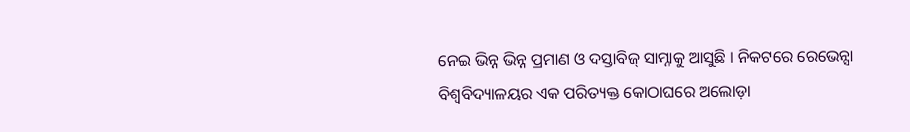ନେଇ ଭିନ୍ନ ଭିନ୍ନ ପ୍ରମାଣ ଓ ଦସ୍ତାବିଜ୍ ସାମ୍ନାକୁ ଆସୁଛି । ନିକଟରେ ରେଭେନ୍ସା ବିଶ୍ୱବିଦ୍ୟାଳୟର ଏକ ପରିତ୍ୟକ୍ତ କୋଠାଘରେ ଅଲୋଡ଼ା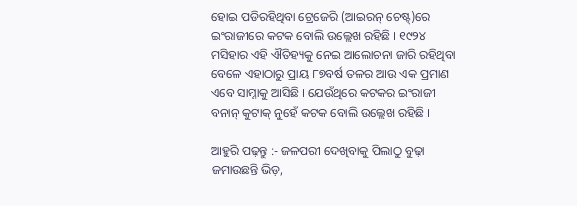ହୋଇ ପଡିରହିଥିବା ଟ୍ରେଜେରି (ଆଇରନ୍ ଚେଷ୍ଟ୍)ରେ ଇଂରାଜୀରେ କଟକ ବୋଲି ଉଲ୍ଲେଖ ରହିଛି । ୧୯୨୪ ମସିହାର ଏହି ଐତିହ୍ୟକୁ ନେଇ ଆଲୋଚନା ଜାରି ରହିଥିବା ବେଳେ ଏହାଠାରୁ ପ୍ରାୟ ୮୭ବର୍ଷ ତଳର ଆଉ ଏକ ପ୍ରମାଣ ଏବେ ସାମ୍ନାକୁ ଆସିଛି । ଯେଉଁଥିରେ କଟକର ଇଂରାଜୀ ବନାନ୍ କୁଟାକ୍ ନୁହେଁ କଟକ ବୋଲି ଉଲ୍ଲେଖ ରହିଛି ।

ଆହୁରି ପଢ଼ନ୍ତୁ :- ଜଳପରୀ ଦେଖିବାକୁ ପିଲାଠୁ ବୁଢ଼ା ଜମାଉଛନ୍ତି ଭିଡ଼,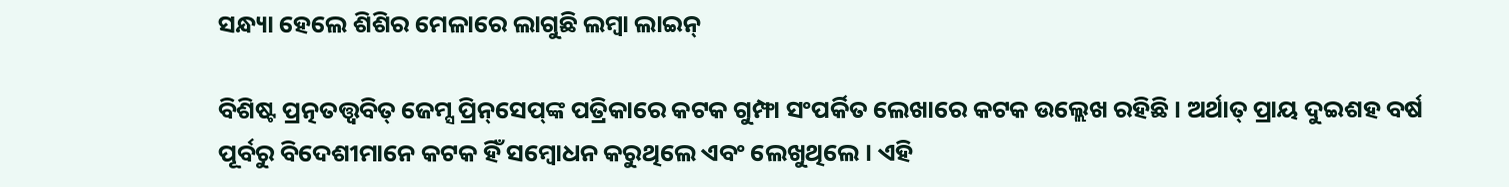ସନ୍ଧ୍ୟା ହେଲେ ଶିଶିର ମେଳାରେ ଲାଗୁଛି ଲମ୍ବା ଲାଇନ୍

ବିଶିଷ୍ଟ ପ୍ରତ୍ନତତ୍ତ୍ୱବିତ୍ ଜେମ୍ସ ପ୍ରିନ୍‌ସେପ୍‌ଙ୍କ ପତ୍ରିକାରେ କଟକ ଗୁମ୍ଫା ସଂପର୍କିତ ଲେଖାରେ କଟକ ଉଲ୍ଲେଖ ରହିଛି । ଅର୍ଥାତ୍ ପ୍ରାୟ ଦୁଇଶହ ବର୍ଷ ପୂର୍ବରୁ ବିଦେଶୀମାନେ କଟକ ହିଁ ସମ୍ବୋଧନ କରୁଥିଲେ ଏବଂ ଲେଖୁଥିଲେ । ଏହି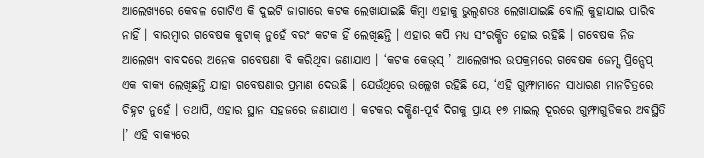ଆଲେଖ୍ୟରେ କେବଳ ଗୋଟିଏ କି ଦୁଇଟି ଜାଗାରେ କଟକ ଲେଖାଯାଇଛି କିମ୍ବା ଏହାକୁ ଭୁଲ୍ବଶତଃ ଲେଖାଯାଇଛି ବୋଲି କୁହାଯାଇ ପାରିବ ନାହିଁ । ବାରମ୍ବାର ଗବେଷକ କୁଟାକ୍ ନୁହେଁ ବରଂ କଟକ ହିଁ ଲେଖିଛନ୍ତି । ଏହାର କପି ମଧ୍ୟ ସଂରକ୍ଷିତ ହୋଇ ରହିଛି । ଗବେଷକ ନିଜ ଆଲେଖ୍ୟ ବାବଦରେ ଅନେକ ଗବେଷଣା ବି କରିଥିବା ଜଣାଯାଏ । ‘କଟକ କେଭ୍‌ସ୍ ’ ଆଲେଖ୍ୟର ଉପକ୍ରମରେ ଗବେଷକ ଜେମ୍ସ ପ୍ରିନ୍ସେପ୍ ଏକ ବାକ୍ୟ ଲେଖିଛନ୍ତି ଯାହା ଗବେଷଣାର ପ୍ରମାଣ ଦେଉଛି । ଯେଉଁଥିରେ ଉଲ୍ଲେଖ ରହିଛି ଯେ, ‘ଏହି ଗୁମ୍ଫାମାନେ ସାଧାରଣ ମାନଚିତ୍ରରେ ଚିହ୍ନଟ ନୁହେଁ । ତଥାପି, ଏହାର ସ୍ଥାନ ସହଜରେ ଜଣାଯାଏ । କଟକର ଦକ୍ଷିଣ-ପୂର୍ବ ଦିଗକୁ ପ୍ରାୟ ୧୭ ମାଇଲ୍ ଦୂରରେ ଗୁମ୍ଫାଗୁଡିକର ଅବସ୍ଥିତି ।’ ଏହି ବାକ୍ୟରେ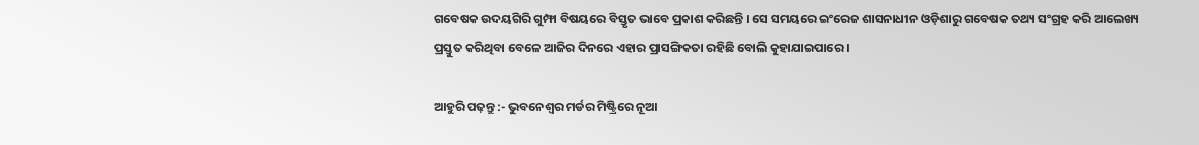ଗବେଷକ ଉଦୟଗିରି ଗୁମ୍ଫା ବିଷୟରେ ବିସ୍ତୃତ ଭାବେ ପ୍ରକାଶ କରିଛନ୍ତି । ସେ ସମୟରେ ଇଂରେଜ ଶାସନାଧୀନ ଓଡ଼ିଶାରୁ ଗବେଷକ ତଥ୍ୟ ସଂଗ୍ରହ କରି ଆଲେଖ୍ୟ ପ୍ରସ୍ତୁତ କରିଥିବା ବେଳେ ଆଜିର ଦିନରେ ଏହାର ପ୍ରାସଙ୍ଗିକତା ରହିଛି ବୋଲି କୁହାଯାଇପାରେ ।

ଆହୁରି ପଢ଼ନ୍ତୁ :- ଭୁବନେଶ୍ବର ମର୍ଡର ମିଷ୍ଟ୍ରିରେ ନୂଆ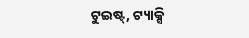ଟୁଇଷ୍ଟ୍, ଟ୍ୟାକ୍ସି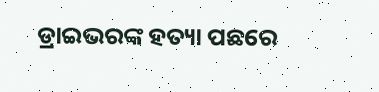ଡ୍ରାଇଭରଙ୍କ ହତ୍ୟା ପଛରେ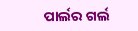ପାର୍ଲର ଗର୍ଲ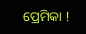ପ୍ରେମିକା !